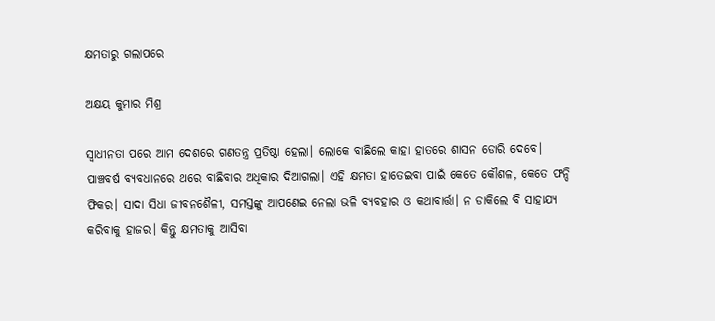କ୍ଷମତାରୁ ଗଲାପରେ

ଅକ୍ଷୟ କୁମାର ମିଶ୍ର

ସ୍ୱାଧୀନତା ପରେ ଆମ ଦେଶରେ ଗଣତନ୍ତ୍ର ପ୍ରତିଷ୍ଠା ହେଲା। ଲୋକେ ବାଛିଲେ କାହା ହାତରେ ଶାସନ ଡୋରି ଦେବେ। ପାଞ୍ଚବର୍ଷ ବ୍ୟବଧାନରେ ଥରେ ବାଛିବାର ଅଧିକାର ଦିଆଗଲା। ଏହି କ୍ଷମତା ହାତେଇବା ପାଇଁ କେତେ କୌଶଳ, କେତେ ଫନ୍ଦି ଫିକର। ସାଦା ସିଧା ଜୀବନଶୈଳୀ, ସମସ୍ତଙ୍କୁ ଆପଣେଇ ନେଲା ଭଳି ବ୍ୟବହାର ଓ କଥାବାର୍ତ୍ତା। ନ ଡାକିଲେ ବି ସାହାଯ୍ୟ କରିବାକୁ ହାଜର। କିନ୍ତୁ କ୍ଷମତାକୁ ଆସିବା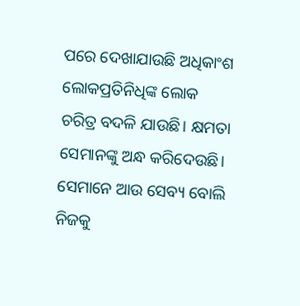ପରେ ଦେଖାଯାଉଛି ଅଧିକାଂଶ ଲୋକପ୍ରତିନିଧିଙ୍କ ଲୋକ ଚରିତ୍ର ବଦଳି ଯାଉଛି। କ୍ଷମତା ସେମାନଙ୍କୁ ଅନ୍ଧ କରିଦେଉଛି। ସେମାନେ ଆଉ ସେବ୍ୟ ବୋଲି ନିଜକୁ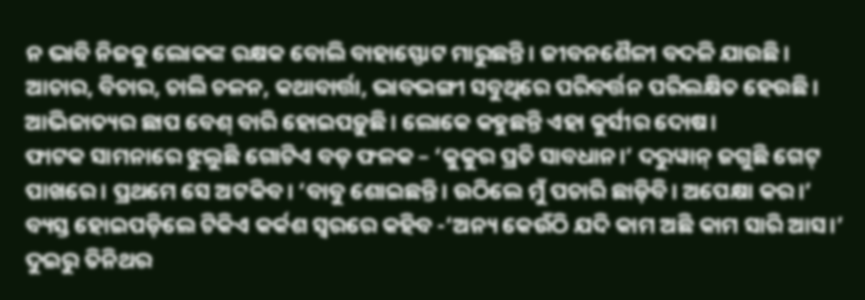ନ ଭାବି ନିଜକୁ ଲୋକଙ୍କ ରକ୍ଷକ ବୋଲି ବାହାସ୍ଫୋଟ ମାରୁଛନ୍ତି। ଜୀବନଶୈଳୀ ବଦଳି ଯାଉଛି। ଆଚାର, ବିଚାର, ଚାଲି ଚଳନ, କଥାବାର୍ତ୍ତା, ଭାବଭଙ୍ଗୀ ସବୁଥିରେ ପରିବର୍ତ୍ତନ ପରିଲକ୍ଷିତ ହେଉଛି। ଆଭିଜାତ୍ୟର ଛାପ ବେଶ୍‌ ବାରି ହୋଇପଡ଼ୁଛି। ଲୋକେ କହୁଛନ୍ତି ଏହା କୁର୍ସୀର ଦୋଷ।
ଫାଟକ ସାମନାରେ ଝୁଲୁଛି ଗୋଟିଏ ବଡ଼ ଫଳକ – ‘କୁକୁର ପ୍ରତି ସାବଧାନ।’ ଦରୁୱାନ୍‌ ଜଗୁଛି ଗେଟ୍‌ ପାଖରେ। ପ୍ରଥମେ ସେ ଅଟକିବ। ‘ବାବୁ ଶୋଇଛନ୍ତି। ଉଠିଲେ ମୁଁ ପଚାରି ଛାଡ଼ିବି। ଅପେକ୍ଷା କର।’ ବ୍ୟସ୍ତ ହୋଇପଡ଼ିଲେ ଟିକିଏ କର୍କଶ ସ୍ବରରେ କହିବ -‘ଅନ୍ୟ କେଉଁଠି ଯଦି କାମ ଅଛି କାମ ସାରି ଆସ।’ ଦୁଇରୁ ତିନିଥର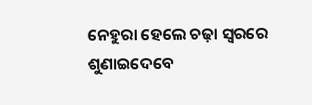ନେହୁରା ହେଲେ ଚଢ଼ା ସ୍ବରରେ ଶୁଣାଇଦେବେ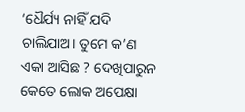‘ଧୈର୍ଯ୍ୟ ନାହିଁ ଯଦି ଚାଲିଯାଅ। ତୁମେ କ’ଣ ଏକା ଆସିଛ ? ଦେଖିପାରୁନ କେତେ ଲୋକ ଅପେକ୍ଷା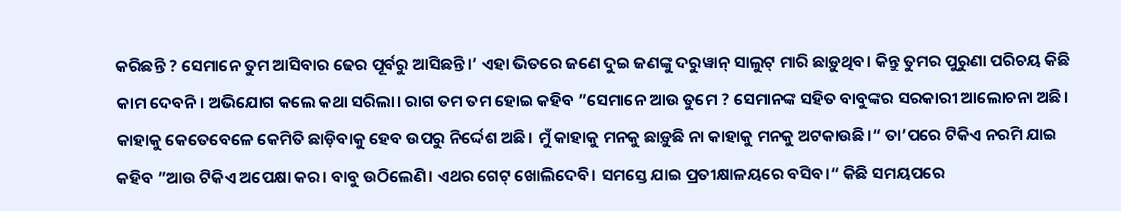କରିଛନ୍ତି ? ସେମାନେ ତୁମ ଆସିବାର ଢେର ପୂର୍ବରୁ ଆସିଛନ୍ତି।’ ଏହା ଭିତରେ ଜଣେ ଦୁଇ ଜଣଙ୍କୁ ଦରୁୱାନ୍‌ ସାଲୁଟ୍‌ ମାରି ଛାଡ଼ୁଥିବ। କିନ୍ତୁ ତୁମର ପୁରୁଣା ପରିଚୟ କିଛି କାମ ଦେବନି। ଅଭିଯୋଗ କଲେ କଥା ସରିଲା। ରାଗ ତମ ତମ ହୋଇ କହିବ ”ସେମାନେ ଆଉ ତୁମେ ? ସେମାନଙ୍କ ସହିତ ବାବୁଙ୍କର ସରକାରୀ ଆଲୋଚନା ଅଛି। କାହାକୁ କେତେବେଳେ କେମିତି ଛାଡ଼ିବାକୁ ହେବ ଉପରୁ ନିର୍ଦ୍ଦେଶ ଅଛି। ମୁଁ କାହାକୁ ମନକୁ ଛାଡ଼ୁଛି ନା କାହାକୁ ମନକୁ ଅଟକାଉଛି।“ ତା’ପରେ ଟିକିଏ ନରମି ଯାଇ କହିବ ”ଆଉ ଟିକିଏ ଅପେକ୍ଷା କର। ବାବୁ ଉଠିଲେଣି। ଏଥର ଗେଟ୍‌ ଖୋଲିଦେବି। ସମସ୍ତେ ଯାଇ ପ୍ରତୀକ୍ଷାଳୟରେ ବସିବ।“ କିଛି ସମୟପରେ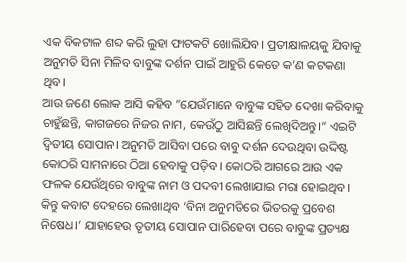ଏକ ବିକଟାଳ ଶବ୍ଦ କରି ଲୁହା ଫାଟକଟି ଖୋଲିଯିବ। ପ୍ରତୀକ୍ଷାଳୟକୁ ଯିବାକୁ ଅନୁମତି ସିନା ମିଳିବ ବାବୁଙ୍କ ଦର୍ଶନ ପାଇଁ ଆହୁରି କେତେ କ’ଣ କଟକଣା ଥିବ।
ଆଉ ଜଣେ ଲୋକ ଆସି କହିବ ”ଯେଉଁମାନେ ବାବୁଙ୍କ ସହିତ ଦେଖା କରିବାକୁ ଚାହୁଁଛନ୍ତି, କାଗଜରେ ନିଜର ନାମ, କେଉଁଠୁ ଆସିଛନ୍ତି ଲେଖିଦିଅନ୍ତୁ।“ ଏଇଟି ଦ୍ୱିତୀୟ ସୋପାନ। ଅନୁମତି ଆସିବା ପରେ ବାବୁ ଦର୍ଶନ ଦେଉଥିବା ଉଦ୍ଦିଷ୍ଟ କୋଠରି ସାମନାରେ ଠିଆ ହେବାକୁ ପଡ଼ିବ। କୋଠରି ଆଗରେ ଆଉ ଏକ ଫଳକ ଯେଉଁଥିରେ ବାବୁଙ୍କ ନାମ ଓ ପଦବୀ ଲେଖାଯାଇ ମରା ହୋଇଥିବ। କିନ୍ତୁ କବାଟ ଦେହରେ ଲେଖାଥିବ ‘ବିନା ଅନୁମତିରେ ଭିତରକୁ ପ୍ରବେଶ ନିଷେଧ।’ ଯାହାହେଉ ତୃତୀୟ ସୋପାନ ପାରିହେବା ପରେ ବାବୁଙ୍କ ପ୍ରତ୍ୟକ୍ଷ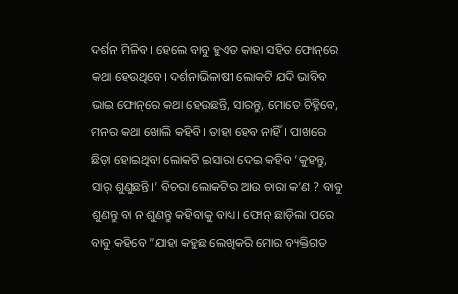ଦର୍ଶନ ମିଳିବ। ହେଲେ ବାବୁ ହୁଏତ କାହା ସହିତ ଫୋନ୍‌ରେ କଥା ହେଉଥିବେ। ଦର୍ଶନାଭିଳାଷୀ ଲୋକଟି ଯଦି ଭାବିବ ଭାଇ ଫୋନ୍‌ରେ କଥା ହେଉଛନ୍ତି, ସାରନ୍ତୁ, ମୋତେ ଚିହ୍ନିବେ, ମନର କଥା ଖୋଲି କହିବି। ତାହା ହେବ ନାହିଁ। ପାଖରେ ଛିଡ଼ା ହୋଇଥିବା ଲୋକଟି ଇସାରା ଦେଇ କହିବ ‘କୁହନ୍ତୁ, ସାର୍‌ ଶୁଣୁଛନ୍ତି।’ ବିଚରା ଲୋକଟିର ଆଉ ଚାରା କ’ଣ ? ବାବୁ ଶୁଣନ୍ତୁ ବା ନ ଶୁଣନ୍ତୁ କହିବାକୁ ବାଧ୍ୟ। ଫୋନ୍‌ ଛାଡ଼ିଲା ପରେ ବାବୁ କହିବେ ”ଯାହା କହୁଛ ଲେଖିକରି ମୋର ବ୍ୟକ୍ତିଗତ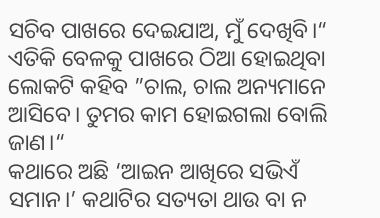ସଚିବ ପାଖରେ ଦେଇଯାଅ, ମୁଁ ଦେଖିବି।“ ଏତିକି ବେଳକୁ ପାଖରେ ଠିଆ ହୋଇଥିବା ଲୋକଟି କହିବ ”ଚାଲ, ଚାଲ ଅନ୍ୟମାନେ ଆସିବେ। ତୁମର କାମ ହୋଇଗଲା ବୋଲି ଜାଣ।“
କଥାରେ ଅଛି ‘ଆଇନ ଆଖିରେ ସଭିଏଁ ସମାନ।’ କଥାଟିର ସତ୍ୟତା ଥାଉ ବା ନ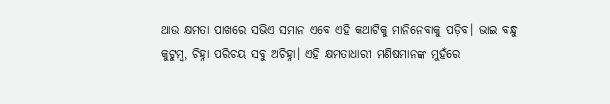ଥାଉ କ୍ଷମତା ପାଖରେ ସଭିଏ ସମାନ ଏବେ ଏହି କଥାଟିକୁ ମାନିନେବାକୁ ପଡ଼ିବ। ଭାଇ ବନ୍ଧୁ କୁଟୁମ୍ବ, ଚିହ୍ନା ପରିଚୟ ସବୁ ଅଚିହ୍ନା। ଏହି କ୍ଷମତାଧାରୀ ମଣିଷମାନଙ୍କ ମୁହଁରେ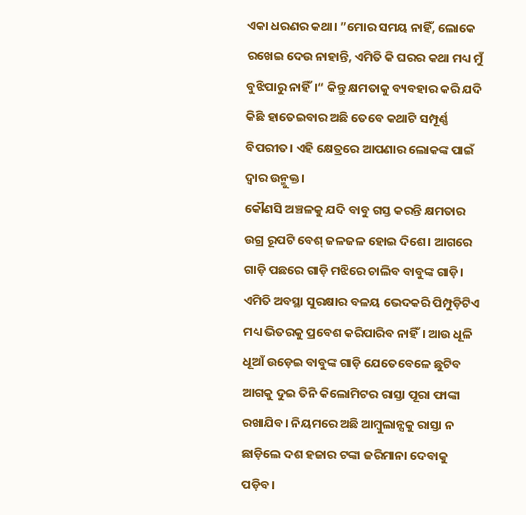ଏକା ଧରଣର କଥା। ”ମୋର ସମୟ ନାହିଁ, ଲୋକେ ରଖେଇ ଦେଉ ନାହାନ୍ତି, ଏମିତି କି ଘରର କଥା ମଧ୍ୟ ମୁଁ ବୁଝିପାରୁ ନାହିଁ।“ କିନ୍ତୁ କ୍ଷମତାକୁ ବ୍ୟବହାର କରି ଯଦି କିଛି ହାତେଇବାର ଅଛି ତେବେ କଥାଟି ସମ୍ପୂର୍ଣ୍ଣ ବିପରୀତ। ଏହି କ୍ଷେତ୍ରରେ ଆପଣାର ଲୋକଙ୍କ ପାଇଁ ଦ୍ୱାର ଉନ୍ମୁକ୍ତ।
କୌଣସି ଅଞ୍ଚଳକୁ ଯଦି ବାବୁ ଗସ୍ତ କରନ୍ତି କ୍ଷମତାର ଉଗ୍ର ରୂପଟି ବେଶ୍‌ ଜଳଜଳ ହୋଇ ଦିଶେ। ଆଗରେ ଗାଡ଼ି ପଛରେ ଗାଡ଼ି ମଝିରେ ଚାଲିବ ବାବୁଙ୍କ ଗାଡ଼ି। ଏମିତି ଅବସ୍ଥା ସୁରକ୍ଷାର ବଳୟ ଭେଦକରି ପିମ୍ପୁଡ଼ିଟିଏ ମଧ୍ୟ ଭିତରକୁ ପ୍ରବେଶ କରିପାରିବ ନାହିଁ। ଆଉ ଧୂଳି ଧୂଆଁ ଉଡ଼େଇ ବାବୁଙ୍କ ଗାଡ଼ି ଯେତେବେଳେ ଛୁଟିବ ଆଗକୁ ଦୁଇ ତିନି କିଲୋମିଟର ରାସ୍ତା ପୂରା ଫାଙ୍କା ରଖାଯିବ। ନିୟମରେ ଅଛି ଆମ୍ବୁଲାନ୍ସକୁ ରାସ୍ତା ନ ଛାଡ଼ିଲେ ଦଶ ହଜାର ଟଙ୍କା ଜରିମାନା ଦେବାକୁ ପଡ଼ିବ।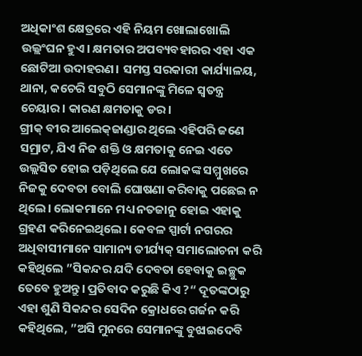ଅଧିକାଂଶ କ୍ଷେତ୍ରରେ ଏହି ନିୟମ ଖୋଲାଖୋଲି ଉଲ୍ଲଂଘନ ହୁଏ। କ୍ଷମତାର ଅପବ୍ୟବହାରର ଏହା ଏକ ଛୋଟିଆ ଉଦାହରଣ। ସମସ୍ତ ସରକାରୀ କାର୍ଯ୍ୟାଳୟ, ଥାନା, କଚେରି ସବୁଠି ସେମାନଙ୍କୁ ମିଳେ ସ୍ବତନ୍ତ୍ର ଚେୟାର। କାରଣ କ୍ଷମତାକୁ ଡର।
ଗ୍ରୀକ୍‌ ବୀର ଆଲେକ୍‌ଜାଣ୍ଡାର ଥିଲେ ଏହିପରି ଜଣେ ସମ୍ରାଟ, ଯିଏ ନିଜ ଶକ୍ତି ଓ କ୍ଷମତାକୁ ନେଇ ଏତେ ଉଲ୍ଲସିତ ହୋଇ ପଡ଼ିଥିଲେ ଯେ ଲୋକଙ୍କ ସମ୍ମୁଖରେ ନିଜକୁ ଦେବତା ବୋଲି ଘୋଷଣା କରିବାକୁ ପଛେଇ ନ ଥିଲେ। ଲୋକମାନେ ମଧ୍ୟ ନତଜାନୁ ହୋଇ ଏହାକୁ ଗ୍ରହଣ କରିନେଇଥିଲେ। କେବଳ ସ୍ପାର୍ଟା ନଗରର ଅଧିବାସୀମାନେ ସାମାନ୍ୟ ତୀର୍ଯ୍ୟକ୍‌ ସମାଲୋଚନା କରି କହିଥିଲେ ”ସିକନ୍ଦର ଯଦି ଦେବତା ହେବାକୁ ଇଚ୍ଛୁକ ତେବେ ହୁଅନ୍ତୁ। ପ୍ରତିବାଦ କରୁଛି କିଏ ?“ ଦୂତଙ୍କଠାରୁ ଏହା ଶୁଣି ସିକନ୍ଦର ସେଦିନ କ୍ରୋଧରେ ଗର୍ଜନ କରି କହିଥିଲେ, ”ଅସି ମୁନରେ ସେମାନଙ୍କୁ ବୁଝାଇଦେବି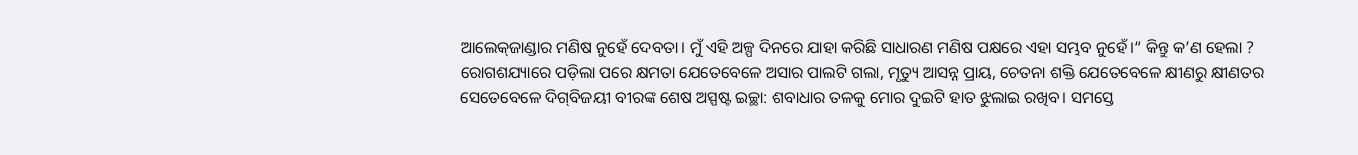ଆଲେକ୍‌ଜାଣ୍ଡାର ମଣିଷ ନୁହେଁ ଦେବତା। ମୁଁ ଏହି ଅଳ୍ପ ଦିନରେ ଯାହା କରିଛି ସାଧାରଣ ମଣିଷ ପକ୍ଷରେ ଏହା ସମ୍ଭବ ନୁହେଁ।“ କିନ୍ତୁ କ’ଣ ହେଲା ? ରୋଗଶଯ୍ୟାରେ ପଡ଼ିଲା ପରେ କ୍ଷମତା ଯେତେବେଳେ ଅସାର ପାଲଟି ଗଲା, ମୃତ୍ୟୁ ଆସନ୍ନ ପ୍ରାୟ, ଚେତନା ଶକ୍ତି ଯେତେବେଳେ କ୍ଷୀଣରୁ କ୍ଷୀଣତର ସେତେବେଳେ ଦିଗ୍‌ବିଜୟୀ ବୀରଙ୍କ ଶେଷ ଅସ୍ପଷ୍ଟ ଇଚ୍ଛା: ଶବାଧାର ତଳକୁ ମୋର ଦୁଇଟି ହାତ ଝୁଲାଇ ରଖିବ। ସମସ୍ତେ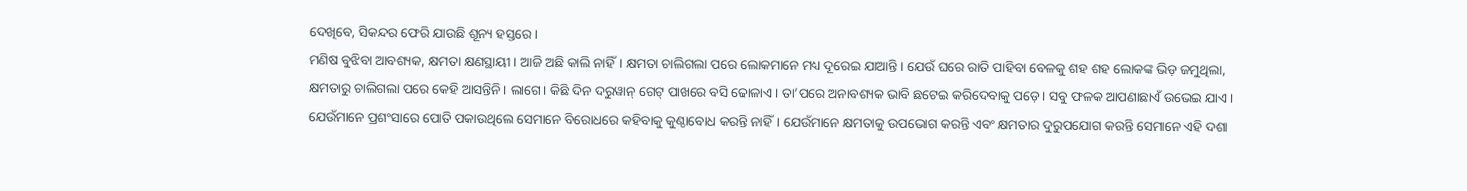ଦେଖିବେ, ସିକନ୍ଦର ଫେରି ଯାଉଛି ଶୂନ୍ୟ ହସ୍ତରେ।
ମଣିଷ ବୁଝିବା ଆବଶ୍ୟକ, କ୍ଷମତା କ୍ଷଣସ୍ଥାୟୀ। ଆଜି ଅଛି କାଲି ନାହିଁ। କ୍ଷମତା ଚାଲିଗଲା ପରେ ଲୋକମାନେ ମଧ୍ୟ ଦୂରେଇ ଯାଆନ୍ତି। ଯେଉଁ ଘରେ ରାତି ପାହିବା ବେଳକୁ ଶହ ଶହ ଲୋକଙ୍କ ଭିଡ଼ ଜମୁଥିଲା, କ୍ଷମତାରୁ ଚାଲିଗଲା ପରେ କେହି ଆସନ୍ତିନି। ଲାଗେ। କିଛି ଦିନ ଦରୁୱାନ୍‌ ଗେଟ୍‌ ପାଖରେ ବସି ଢୋଳାଏ। ତା’ପରେ ଅନାବଶ୍ୟକ ଭାବି ଛଟେଇ କରିଦେବାକୁ ପଡ଼େ। ସବୁ ଫଳକ ଆପଣାଛାଏଁ ଉଭେଇ ଯାଏ। ଯେଉଁମାନେ ପ୍ରଶଂସାରେ ପୋତି ପକାଉଥିଲେ ସେମାନେ ବିରୋଧରେ କହିବାକୁ କୁଣ୍ଠାବୋଧ କରନ୍ତି ନାହିଁ। ଯେଉଁମାନେ କ୍ଷମତାକୁ ଉପଭୋଗ କରନ୍ତି ଏବଂ କ୍ଷମତାର ଦୁରୁପଯୋଗ କରନ୍ତି ସେମାନେ ଏହି ଦଶା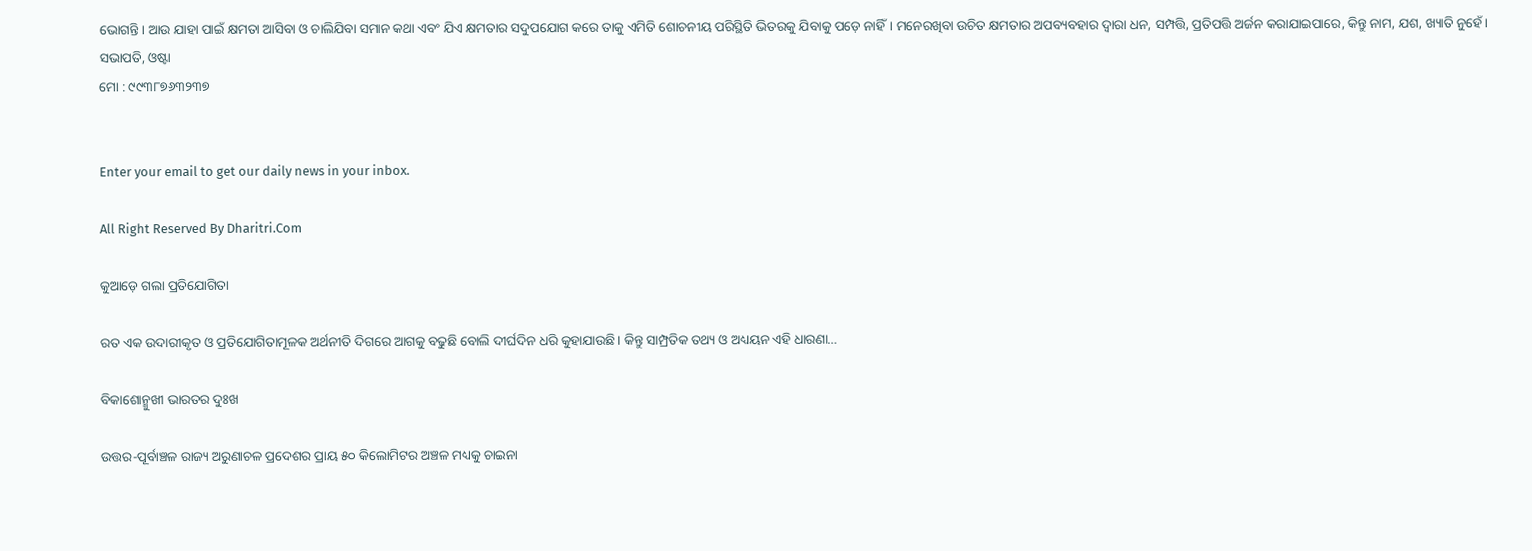ଭୋଗନ୍ତି। ଆଉ ଯାହା ପାଇଁ କ୍ଷମତା ଆସିବା ଓ ଚାଲିଯିବା ସମାନ କଥା ଏବଂ ଯିଏ କ୍ଷମତାର ସଦୁପଯୋଗ କରେ ତାକୁ ଏମିତି ଶୋଚନୀୟ ପରିସ୍ଥିତି ଭିତରକୁ ଯିବାକୁ ପଡ଼େ ନାହିଁ। ମନେରଖିବା ଉଚିତ କ୍ଷମତାର ଅପବ୍ୟବହାର ଦ୍ୱାରା ଧନ, ସମ୍ପତ୍ତି, ପ୍ରତିପତ୍ତି ଅର୍ଜନ କରାଯାଇପାରେ, କିନ୍ତୁ ନାମ, ଯଶ, ଖ୍ୟାତି ନୁହେଁ।
ସଭାପତି, ଓଷ୍ଟା
ମୋ : ୯୯୩୮୭୬୩୨୩୭


Enter your email to get our daily news in your inbox.

All Right Reserved By Dharitri.Com

କୁଆଡ଼େ ଗଲା ପ୍ରତିଯୋଗିତା

ରତ ଏକ ଉଦାରୀକୃତ ଓ ପ୍ରତିଯୋଗିତାମୂଳକ ଅର୍ଥନୀତି ଦିଗରେ ଆଗକୁ ବଢୁଛି ବୋଲି ଦୀର୍ଘଦିନ ଧରି କୁହାଯାଉଛି। କିନ୍ତୁ ସାମ୍ପ୍ରତିକ ତଥ୍ୟ ଓ ଅଧ୍ୟୟନ ଏହି ଧାରଣା…

ବିକାଶୋନ୍ମୁଖୀ ଭାରତର ଦୁଃଖ

ଉତ୍ତର-ପୂର୍ବାଞ୍ଚଳ ରାଜ୍ୟ ଅରୁଣାଚଳ ପ୍ରଦେଶର ପ୍ରାୟ ୫୦ କିଲୋମିଟର ଅଞ୍ଚଳ ମଧ୍ୟକୁ ଚାଇନା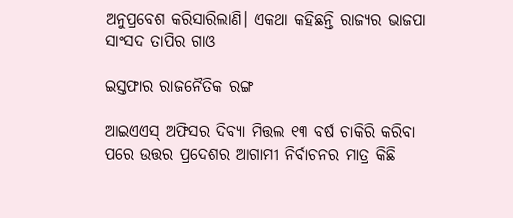ଅନୁପ୍ରବେଶ କରିସାରିଲାଣି। ଏକଥା କହିଛନ୍ତି ରାଜ୍ୟର ଭାଜପା ସାଂସଦ ତାପିର ଗାଓ

ଇସ୍ତଫାର ରାଜନୈତିକ ରଙ୍ଗ

ଆଇଏଏସ୍‌ ଅଫିସର ଦିବ୍ୟା ମିତ୍ତଲ ୧୩ ବର୍ଷ ଚାକିରି କରିବା ପରେ ଉତ୍ତର ପ୍ରଦେଶର ଆଗାମୀ ନିର୍ବାଚନର ମାତ୍ର କିଛି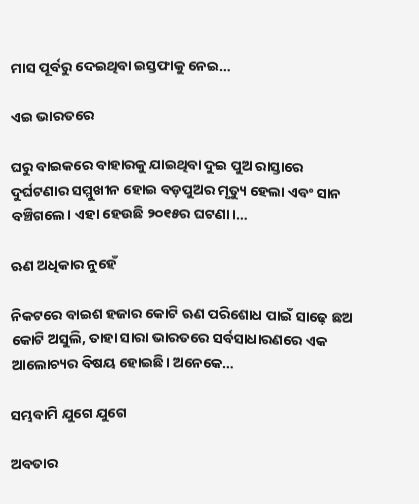ମାସ ପୂର୍ବରୁ ଦେଇଥିବା ଇସ୍ତଫାକୁ ନେଇ…

ଏଇ ଭାରତରେ

ଘରୁ ବାଇକରେ ବାହାରକୁ ଯାଇଥିବା ଦୁଇ ପୁଅ ରାସ୍ତାରେ ଦୁର୍ଘଟଣାର ସମ୍ମୁଖୀନ ହୋଇ ବଡ଼ପୁଅର ମୃତ୍ୟୁ ହେଲା ଏବଂ ସାନ ବଞ୍ଚିଗଲେ। ଏହା ହେଉଛି ୨୦୧୫ର ଘଟଣା।…

ଋଣ ଅଧିକାର ନୁହେଁ

ନିକଟରେ ବାଇଶ ହଜାର କୋଟି ଋଣ ପରିଶୋଧ ପାଇଁ ସାଢ଼େ ଛଅ କୋଟି ଅସୁଲି, ତାହା ସାରା ଭାରତରେ ସର୍ବସାଧାରଣରେ ଏକ ଆଲୋଚ୍ୟର ବିଷୟ ହୋଇଛି। ଅନେକେ…

ସମ୍ଭବାମି ଯୁଗେ ଯୁଗେ

ଅବତାର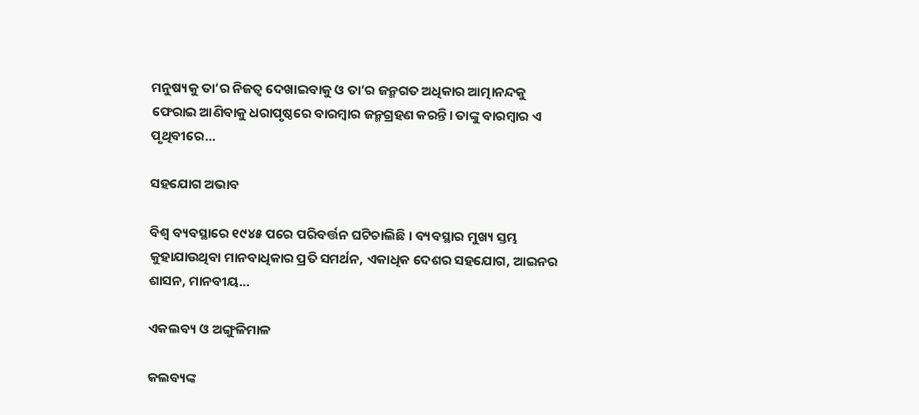ମନୁଷ୍ୟକୁ ତା’ର ନିଜତ୍ୱ ଦେଖାଇବାକୁ ଓ ତା’ର ଜନ୍ମଗତ ଅଧିକାର ଆତ୍ମାନନ୍ଦକୁ ଫେରାଇ ଆଣିବାକୁ ଧରାପୃଷ୍ଠରେ ବାରମ୍ବାର ଜନ୍ମଗ୍ରହଣ କରନ୍ତି। ତାଙ୍କୁ ବାରମ୍ବାର ଏ ପୃଥିବୀରେ…

ସହଯୋଗ ଅଭାବ

ବିଶ୍ୱ ବ୍ୟବସ୍ଥାରେ ୧୯୪୫ ପରେ ପରିବର୍ତ୍ତନ ଘଟିଚାଲିଛି । ବ୍ୟବସ୍ଥାର ମୁଖ୍ୟ ସ୍ତମ୍ଭ କୁହାଯାଉଥିବା ମାନବାଧିକାର ପ୍ରତି ସମର୍ଥନ, ଏକାଧିକ ଦେଶର ସହଯୋଗ, ଆଇନର ଶାସନ, ମାନବୀୟ…

ଏକଲବ୍ୟ ଓ ଅଙ୍ଗୁଳିମାଳ

କଲବ୍ୟଙ୍କ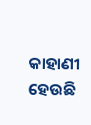କାହାଣୀ ହେଉଛି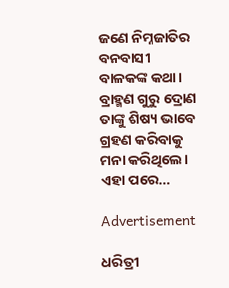ଜଣେ ନିମ୍ନଜାତିର ବନବାସୀ ବାଳକଙ୍କ କଥା। ବ୍ରାହ୍ମଣ ଗୁରୁ ଦ୍ରୋଣ ତାଙ୍କୁ ଶିଷ୍ୟ ଭାବେ ଗ୍ରହଣ କରିବାକୁ ମନା କରିଥିଲେ। ଏହା ପରେ…

Advertisement

ଧରିତ୍ରୀ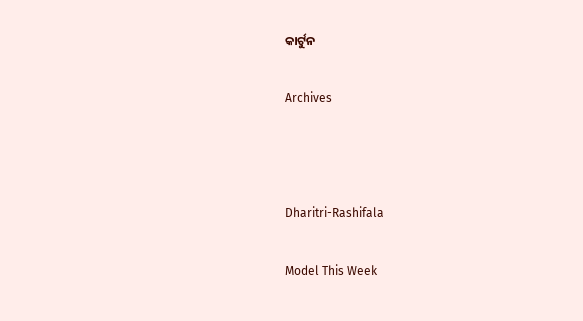କାର୍ଟୁନ

Archives



Dharitri-Rashifala

Model This Week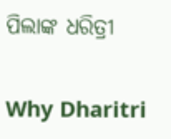ପିଲାଙ୍କ ଧରିତ୍ରୀ

Why Dharitri